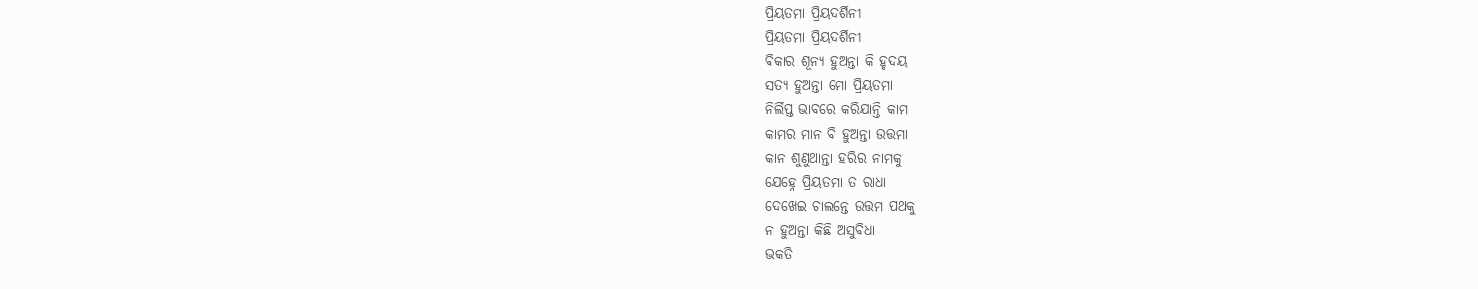ପ୍ରିୟତମା ପ୍ରିୟଦର୍ଶିନୀ
ପ୍ରିୟତମା ପ୍ରିୟଦର୍ଶିନୀ
ଵିକାର ଶୂନ୍ୟ ହୁଅନ୍ତା କି ହୃଦୟ
ସତ୍ୟ ହୁଅନ୍ତା ମୋ ପ୍ରିୟତମା
ନିର୍ଲିପ୍ତ ଭାବରେ କରିଯାନ୍ତି କାମ
କାମର ମାନ ବି ହୁଅନ୍ତା ଉତ୍ତମା
କାନ ଶୁଣୁଥାନ୍ତା ହରିର ନାମକୁ
ଯେହ୍ନେ ପ୍ରିୟତମା ତ ରାଧା
ଦେଖେଇ ଚାଲନ୍ତେ ଉତ୍ତମ ପଥକୁ
ନ ହୁଅନ୍ତା କିଛି ଅସୁବିଧା
ଭକତି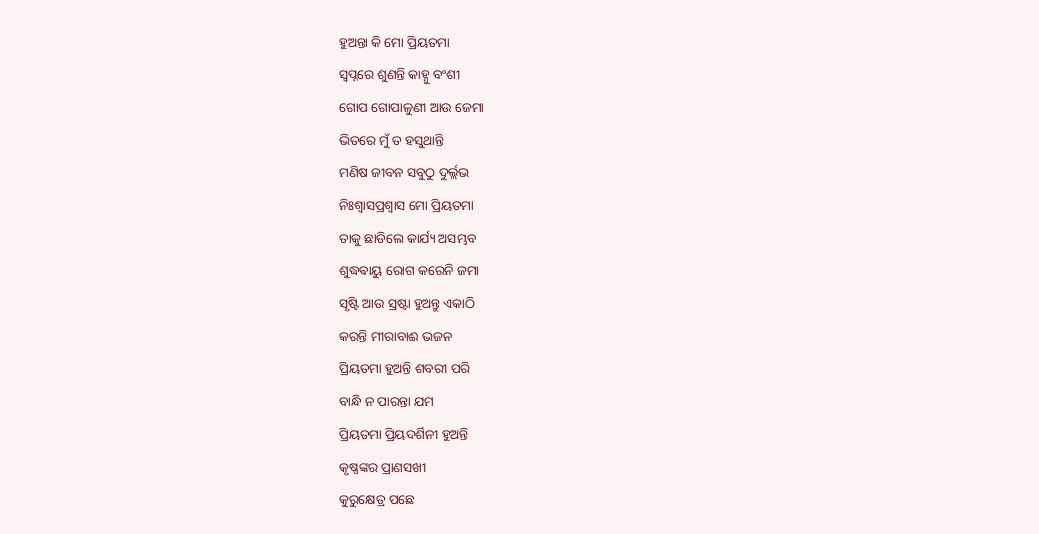ହୁଅନ୍ତା କି ମୋ ପ୍ରିୟତମା
ସ୍ଵପ୍ନରେ ଶୁଣନ୍ତି କାହ୍ନୁ ବଂଶୀ
ଗୋପ ଗୋପାଳୁଣୀ ଆଉ ଜେମା
ଭିତରେ ମୁଁ ତ ହସୁଥାନ୍ତି
ମଣିଷ ଜୀବନ ସବୁଠୁ ଦୁର୍ଲ୍ଲଭ
ନିଃଶ୍ଵାସପ୍ରଶ୍ଵାସ ମୋ ପ୍ରିୟତମା
ତାକୁ ଛାଡିଲେ କାର୍ଯ୍ୟ ଅସମ୍ଭବ
ଶୁଦ୍ଧଵାୟୁ ରୋଗ କରେନି ଜମା
ସୃଷ୍ଟି ଆଉ ସ୍ରଷ୍ଟା ହୁଅନ୍ତୁ ଏକାଠି
କରନ୍ତି ମୀରାବାଈ ଭଜନ
ପ୍ରିୟତମା ହୁଅନ୍ତି ଶବରୀ ପରି
ବାନ୍ଧି ନ ପାରନ୍ତା ଯମ
ପ୍ରିୟତମା ପ୍ରିୟଦର୍ଶିନୀ ହୁଅନ୍ତି
କୃଷ୍ଣଙ୍କର ପ୍ରାଣସଖୀ
କୁରୁକ୍ଷେତ୍ର ପଛେ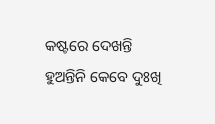କଷ୍ଟରେ ଦେଖନ୍ତି
ହୁଅନ୍ତିନି କେବେ ଦୁଃଖି